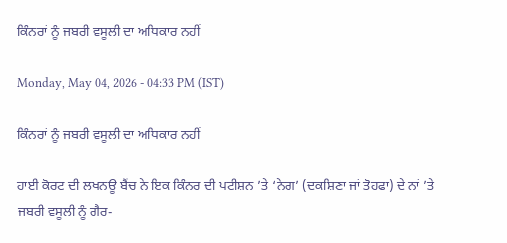ਕਿੰਨਰਾਂ ਨੂੰ ਜਬਰੀ ਵਸੂਲੀ ਦਾ ਅਧਿਕਾਰ ਨਹੀਂ

Monday, May 04, 2026 - 04:33 PM (IST)

ਕਿੰਨਰਾਂ ਨੂੰ ਜਬਰੀ ਵਸੂਲੀ ਦਾ ਅਧਿਕਾਰ ਨਹੀਂ

ਹਾਈ ਕੋਰਟ ਦੀ ਲਖਨਊ ਬੈਂਚ ਨੇ ਇਕ ਕਿੰਨਰ ਦੀ ਪਟੀਸ਼ਨ ’ਤੇ ‘ਨੇਗ’ (ਦਕਸ਼ਿਣਾ ਜਾਂ ਤੋਹਫਾ) ਦੇ ਨਾਂ ’ਤੇ ਜਬਰੀ ਵਸੂਲੀ ਨੂੰ ਗੈਰ-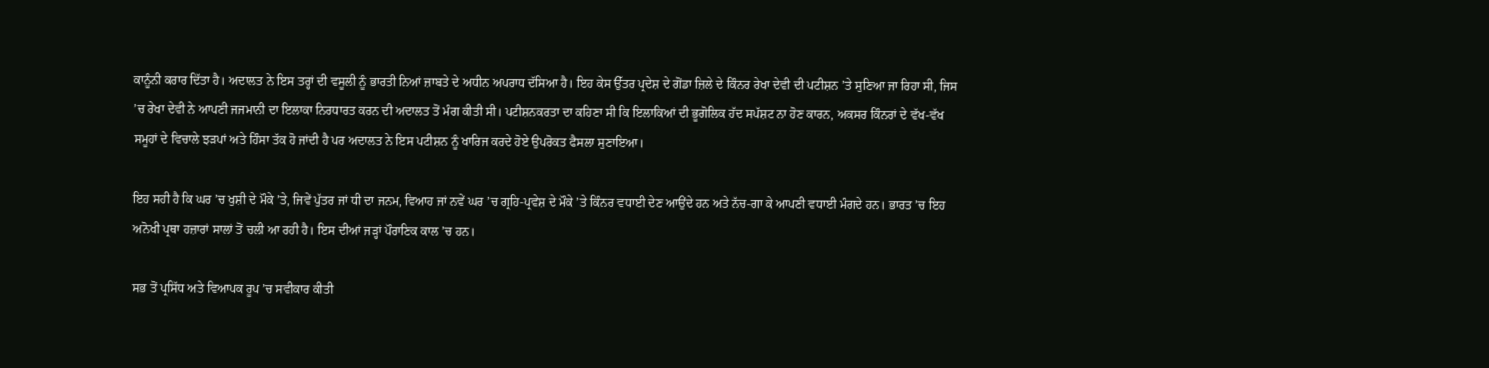ਕਾਨੂੰਨੀ ਕਰਾਰ ਦਿੱਤਾ ਹੈ। ਅਦਾਲਤ ਨੇ ਇਸ ਤਰ੍ਹਾਂ ਦੀ ਵਸੂਲੀ ਨੂੰ ਭਾਰਤੀ ਨਿਆਂ ਜ਼ਾਬਤੇ ਦੇ ਅਧੀਨ ਅਪਰਾਧ ਦੱਸਿਆ ਹੈ। ਇਹ ਕੇਸ ਉੱਤਰ ਪ੍ਰਦੇਸ਼ ਦੇ ਗੋਂਡਾ ਜ਼ਿਲੇ ਦੇ ਕਿੰਨਰ ਰੇਖਾ ਦੇਵੀ ਦੀ ਪਟੀਸ਼ਨ ’ਤੇ ਸੁਣਿਆ ਜਾ ਰਿਹਾ ਸੀ, ਜਿਸ ’ਚ ਰੇਖਾ ਦੇਵੀ ਨੇ ਆਪਣੀ ਜਜਮਾਨੀ ਦਾ ਇਲਾਕਾ ਨਿਰਧਾਰਤ ਕਰਨ ਦੀ ਅਦਾਲਤ ਤੋਂ ਮੰਗ ਕੀਤੀ ਸੀ। ਪਟੀਸ਼ਨਕਰਤਾ ਦਾ ਕਹਿਣਾ ਸੀ ਕਿ ਇਲਾਕਿਆਂ ਦੀ ਭੂਗੋਲਿਕ ਹੱਦ ਸਪੱਸ਼ਟ ਨਾ ਹੋਣ ਕਾਰਨ, ਅਕਸਰ ਕਿੰਨਰਾਂ ਦੇ ਵੱਖ-ਵੱਖ ਸਮੂਹਾਂ ਦੇ ਵਿਚਾਲੇ ਝੜਪਾਂ ਅਤੇ ਹਿੰਸਾ ਤੱਕ ਹੋ ਜਾਂਦੀ ਹੈ ਪਰ ਅਦਾਲਤ ਨੇ ਇਸ ਪਟੀਸ਼ਨ ਨੂੰ ਖਾਰਿਜ ਕਰਦੇ ਹੋਏ ਉਪਰੋਕਤ ਫੈਸਲਾ ਸੁਣਾਇਆ।

ਇਹ ਸਹੀ ਹੈ ਕਿ ਘਰ ’ਚ ਖੁਸ਼ੀ ਦੇ ਮੌਕੇ ’ਤੇ, ਜਿਵੇਂ ਪੁੱਤਰ ਜਾਂ ਧੀ ਦਾ ਜਨਮ, ਵਿਆਹ ਜਾਂ ਨਵੇਂ ਘਰ ’ਚ ਗ੍ਰਹਿ-ਪ੍ਰਵੇਸ਼ ਦੇ ਮੌਕੇ ’ਤੇ ਕਿੰਨਰ ਵਧਾਈ ਦੇਣ ਆਉਂਦੇ ਹਨ ਅਤੇ ਨੱਚ-ਗਾ ਕੇ ਆਪਣੀ ਵਧਾਈ ਮੰਗਦੇ ਹਨ। ਭਾਰਤ ’ਚ ਇਹ ਅਨੋਖੀ ਪ੍ਰਥਾ ਹਜ਼ਾਰਾਂ ਸਾਲਾਂ ਤੋਂ ਚਲੀ ਆ ਰਹੀ ਹੈ। ਇਸ ਦੀਆਂ ਜੜ੍ਹਾਂ ਪੌਰਾਣਿਕ ਕਾਲ ’ਚ ਹਨ।

ਸਭ ਤੋਂ ਪ੍ਰਸਿੱਧ ਅਤੇ ਵਿਆਪਕ ਰੂਪ ’ਚ ਸਵੀਕਾਰ ਕੀਤੀ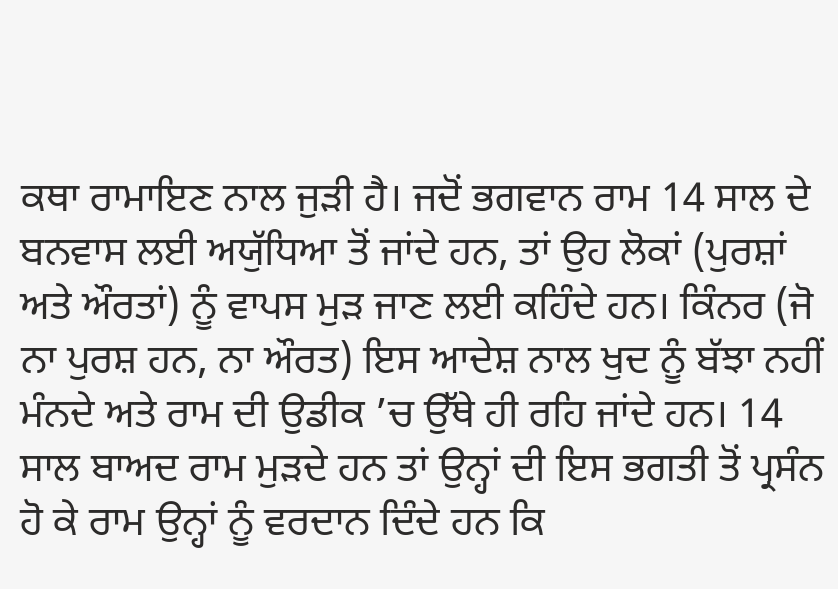ਕਥਾ ਰਾਮਾਇਣ ਨਾਲ ਜੁੜੀ ਹੈ। ਜਦੋਂ ਭਗਵਾਨ ਰਾਮ 14 ਸਾਲ ਦੇ ਬਨਵਾਸ ਲਈ ਅਯੁੱਧਿਆ ਤੋਂ ਜਾਂਦੇ ਹਨ, ਤਾਂ ਉਹ ਲੋਕਾਂ (ਪੁਰਸ਼ਾਂ ਅਤੇ ਔਰਤਾਂ) ਨੂੰ ਵਾਪਸ ਮੁੜ ਜਾਣ ਲਈ ਕਹਿੰਦੇ ਹਨ। ਕਿੰਨਰ (ਜੋ ਨਾ ਪੁਰਸ਼ ਹਨ, ਨਾ ਔਰਤ) ਇਸ ਆਦੇਸ਼ ਨਾਲ ਖੁਦ ਨੂੰ ਬੱਝਾ ਨਹੀਂ ਮੰਨਦੇ ਅਤੇ ਰਾਮ ਦੀ ਉਡੀਕ ’ਚ ਉੱਥੇ ਹੀ ਰਹਿ ਜਾਂਦੇ ਹਨ। 14 ਸਾਲ ਬਾਅਦ ਰਾਮ ਮੁੜਦੇ ਹਨ ਤਾਂ ਉਨ੍ਹਾਂ ਦੀ ਇਸ ਭਗਤੀ ਤੋਂ ਪ੍ਰਸੰਨ ਹੋ ਕੇ ਰਾਮ ਉਨ੍ਹਾਂ ਨੂੰ ਵਰਦਾਨ ਦਿੰਦੇ ਹਨ ਕਿ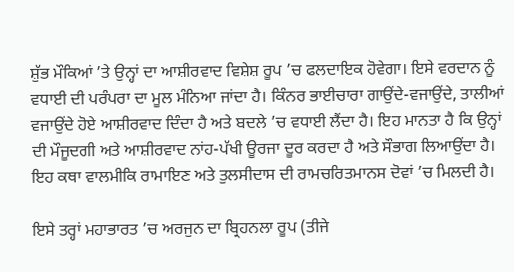ਸ਼ੁੱਭ ਮੌਕਿਆਂ ’ਤੇ ਉਨ੍ਹਾਂ ਦਾ ਆਸ਼ੀਰਵਾਦ ਵਿਸ਼ੇਸ਼ ਰੂਪ ’ਚ ਫਲਦਾਇਕ ਹੋਵੇਗਾ। ਇਸੇ ਵਰਦਾਨ ਨੂੰ ਵਧਾਈ ਦੀ ਪਰੰਪਰਾ ਦਾ ਮੂਲ ਮੰਨਿਆ ਜਾਂਦਾ ਹੈ। ਕਿੰਨਰ ਭਾਈਚਾਰਾ ਗਾਉਂਦੇ-ਵਜਾਉਂਦੇ, ਤਾਲੀਆਂ ਵਜਾਉਂਦੇ ਹੋਏ ਆਸ਼ੀਰਵਾਦ ਦਿੰਦਾ ਹੈ ਅਤੇ ਬਦਲੇ ’ਚ ਵਧਾਈ ਲੈਂਦਾ ਹੈ। ਇਹ ਮਾਨਤਾ ਹੈ ਕਿ ਉਨ੍ਹਾਂ ਦੀ ਮੌਜੂਦਗੀ ਅਤੇ ਆਸ਼ੀਰਵਾਦ ਨਾਂਹ-ਪੱਖੀ ਊਰਜਾ ਦੂਰ ਕਰਦਾ ਹੈ ਅਤੇ ਸੌਭਾਗ ਲਿਆਉਂਦਾ ਹੈ। ਇਹ ਕਥਾ ਵਾਲਮੀਕਿ ਰਾਮਾਇਣ ਅਤੇ ਤੁਲਸੀਦਾਸ ਦੀ ਰਾਮਚਰਿਤਮਾਨਸ ਦੋਵਾਂ ’ਚ ਮਿਲਦੀ ਹੈ।

ਇਸੇ ਤਰ੍ਹਾਂ ਮਹਾਭਾਰਤ ’ਚ ਅਰਜੁਨ ਦਾ ਬ੍ਰਿਹਨਲਾ ਰੂਪ (ਤੀਜੇ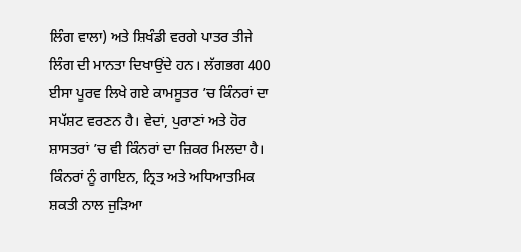ਲਿੰਗ ਵਾਲਾ) ਅਤੇ ਸ਼ਿਖੰਡੀ ਵਰਗੇ ਪਾਤਰ ਤੀਜੇ ਲਿੰਗ ਦੀ ਮਾਨਤਾ ਦਿਖਾਉਂਦੇ ਹਨ। ਲੱਗਭਗ 400 ਈਸਾ ਪੂਰਵ ਲਿਖੇ ਗਏ ਕਾਮਸੂਤਰ ’ਚ ਕਿੰਨਰਾਂ ਦਾ ਸਪੱਸ਼ਟ ਵਰਣਨ ਹੈ। ਵੇਦਾਂ, ਪੁਰਾਣਾਂ ਅਤੇ ਹੋਰ ਸ਼ਾਸਤਰਾਂ ’ਚ ਵੀ ਕਿੰਨਰਾਂ ਦਾ ਜ਼ਿਕਰ ਮਿਲਦਾ ਹੈ। ਕਿੰਨਰਾਂ ਨੂੰ ਗਾਇਨ, ਨ੍ਰਿਤ ਅਤੇ ਅਧਿਆਤਮਿਕ ਸ਼ਕਤੀ ਨਾਲ ਜੁੜਿਆ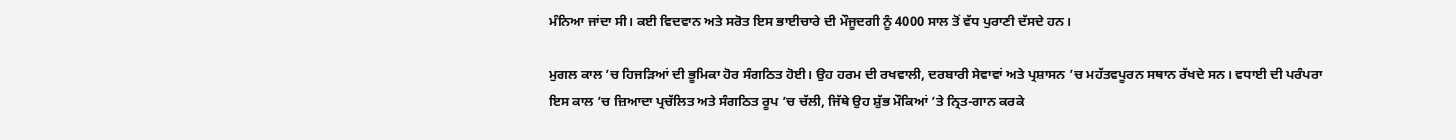ਮੰਨਿਆ ਜਾਂਦਾ ਸੀ। ਕਈ ਵਿਦਵਾਨ ਅਤੇ ਸਰੋਤ ਇਸ ਭਾਈਚਾਰੇ ਦੀ ਮੌਜੂਦਗੀ ਨੂੰ 4000 ਸਾਲ ਤੋਂ ਵੱਧ ਪੁਰਾਣੀ ਦੱਸਦੇ ਹਨ।

ਮੁਗਲ ਕਾਲ ’ਚ ਹਿਜੜਿਆਂ ਦੀ ਭੂਮਿਕਾ ਹੋਰ ਸੰਗਠਿਤ ਹੋਈ। ਉਹ ਹਰਮ ਦੀ ਰਖਵਾਲੀ, ਦਰਬਾਰੀ ਸੇਵਾਵਾਂ ਅਤੇ ਪ੍ਰਸ਼ਾਸਨ ’ਚ ਮਹੱਤਵਪੂਰਨ ਸਥਾਨ ਰੱਖਦੇ ਸਨ। ਵਧਾਈ ਦੀ ਪਰੰਪਰਾ ਇਸ ਕਾਲ ’ਚ ਜ਼ਿਆਦਾ ਪ੍ਰਚੱਲਿਤ ਅਤੇ ਸੰਗਠਿਤ ਰੂਪ ’ਚ ਚੱਲੀ, ਜਿੱਥੇ ਉਹ ਸ਼ੁੱਭ ਮੌਕਿਆਂ ’ਤੇ ਨ੍ਰਿਤ-ਗਾਨ ਕਰਕੇ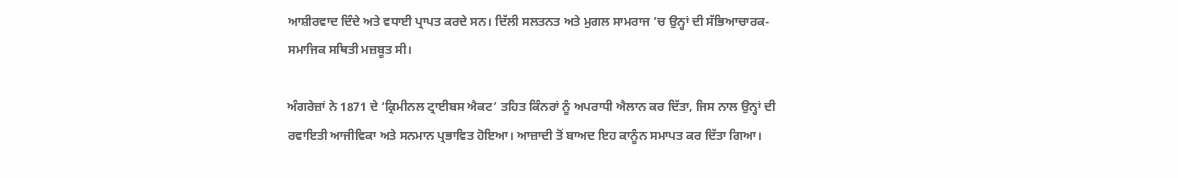ਆਸ਼ੀਰਵਾਦ ਦਿੰਦੇ ਅਤੇ ਵਧਾਈ ਪ੍ਰਾਪਤ ਕਰਦੇ ਸਨ। ਦਿੱਲੀ ਸਲਤਨਤ ਅਤੇ ਮੁਗਲ ਸਾਮਰਾਜ ’ਚ ਉਨ੍ਹਾਂ ਦੀ ਸੱਭਿਆਚਾਰਕ-ਸਮਾਜਿਕ ਸਥਿਤੀ ਮਜ਼ਬੂਤ ਸੀ।

ਅੰਗਰੇਜ਼ਾਂ ਨੇ 1871 ਦੇ ‘ਕ੍ਰਿਮੀਨਲ ਟ੍ਰਾਈਬਸ ਐਕਟ’ ਤਹਿਤ ਕਿੰਨਰਾਂ ਨੂੰ ਅਪਰਾਧੀ ਐਲਾਨ ਕਰ ਦਿੱਤਾ, ਜਿਸ ਨਾਲ ਉਨ੍ਹਾਂ ਦੀ ਰਵਾਇਤੀ ਆਜੀਵਿਕਾ ਅਤੇ ਸਨਮਾਨ ਪ੍ਰਭਾਵਿਤ ਹੋਇਆ। ਆਜ਼ਾਦੀ ਤੋਂ ਬਾਅਦ ਇਹ ਕਾਨੂੰਨ ਸਮਾਪਤ ਕਰ ਦਿੱਤਾ ਗਿਆ।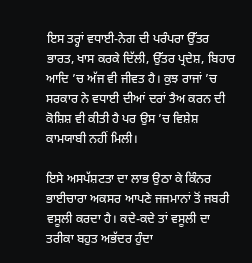ਇਸ ਤਰ੍ਹਾਂ ਵਧਾਈ-ਨੇਗ ਦੀ ਪਰੰਪਰਾ ਉੱਤਰ ਭਾਰਤ, ਖਾਸ ਕਰਕੇ ਦਿੱਲੀ, ਉੱਤਰ ਪ੍ਰਦੇਸ਼, ਬਿਹਾਰ ਆਦਿ ’ਚ ਅੱਜ ਵੀ ਜੀਵਤ ਹੈ। ਕੁਝ ਰਾਜਾਂ ’ਚ ਸਰਕਾਰ ਨੇ ਵਧਾਈ ਦੀਆਂ ਦਰਾਂ ਤੈਅ ਕਰਨ ਦੀ ਕੋਸ਼ਿਸ਼ ਵੀ ਕੀਤੀ ਹੈ ਪਰ ਉਸ ’ਚ ਵਿਸ਼ੇਸ਼ ਕਾਮਯਾਬੀ ਨਹੀਂ ਮਿਲੀ।

ਇਸੇ ਅਸਪੱਸ਼ਟਤਾ ਦਾ ਲਾਭ ਉਠਾ ਕੇ ਕਿੰਨਰ ਭਾਈਚਾਰਾ ਅਕਸਰ ਆਪਣੇ ਜਜਮਾਨਾਂ ਤੋਂ ਜਬਰੀ ਵਸੂਲੀ ਕਰਦਾ ਹੈ। ਕਦੇ-ਕਦੇ ਤਾਂ ਵਸੂਲੀ ਦਾ ਤਰੀਕਾ ਬਹੁਤ ਅਭੱਦਰ ਹੁੰਦਾ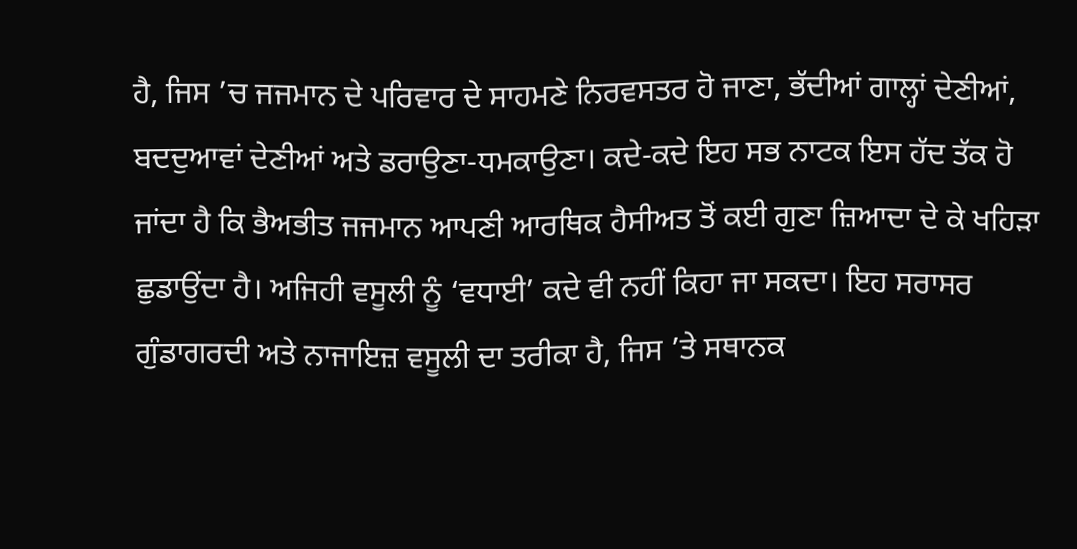ਹੈ, ਜਿਸ ’ਚ ਜਜਮਾਨ ਦੇ ਪਰਿਵਾਰ ਦੇ ਸਾਹਮਣੇ ਨਿਰਵਸਤਰ ਹੋ ਜਾਣਾ, ਭੱਦੀਆਂ ਗਾਲ੍ਹਾਂ ਦੇਣੀਆਂ, ਬਦਦੁਆਵਾਂ ਦੇਣੀਆਂ ਅਤੇ ਡਰਾਉਣਾ-ਧਮਕਾਉਣਾ। ਕਦੇ-ਕਦੇ ਇਹ ਸਭ ਨਾਟਕ ਇਸ ਹੱਦ ਤੱਕ ਹੋ ਜਾਂਦਾ ਹੈ ਕਿ ਭੈਅਭੀਤ ਜਜਮਾਨ ਆਪਣੀ ਆਰਥਿਕ ਹੈਸੀਅਤ ਤੋਂ ਕਈ ਗੁਣਾ ਜ਼ਿਆਦਾ ਦੇ ਕੇ ਖਹਿੜਾ ਛੁਡਾਉਂਦਾ ਹੈ। ਅਜਿਹੀ ਵਸੂਲੀ ਨੂੰ ‘ਵਧਾਈ’ ਕਦੇ ਵੀ ਨਹੀਂ ਕਿਹਾ ਜਾ ਸਕਦਾ। ਇਹ ਸਰਾਸਰ ਗੁੰਡਾਗਰਦੀ ਅਤੇ ਨਾਜਾਇਜ਼ ਵਸੂਲੀ ਦਾ ਤਰੀਕਾ ਹੈ, ਜਿਸ ’ਤੇ ਸਥਾਨਕ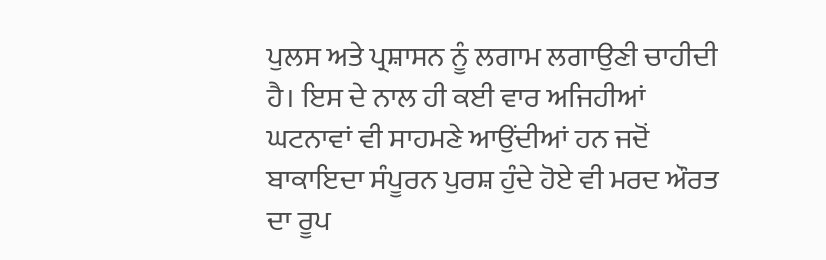ਪੁਲਸ ਅਤੇ ਪ੍ਰਸ਼ਾਸਨ ਨੂੰ ਲਗਾਮ ਲਗਾਉਣੀ ਚਾਹੀਦੀ ਹੈ। ਇਸ ਦੇ ਨਾਲ ਹੀ ਕਈ ਵਾਰ ਅਜਿਹੀਆਂ ਘਟਨਾਵਾਂ ਵੀ ਸਾਹਮਣੇ ਆਉਂਦੀਆਂ ਹਨ ਜਦੋਂ ਬਾਕਾਇਦਾ ਸੰਪੂਰਨ ਪੁਰਸ਼ ਹੁੰਦੇ ਹੋਏ ਵੀ ਮਰਦ ਔਰਤ ਦਾ ਰੂਪ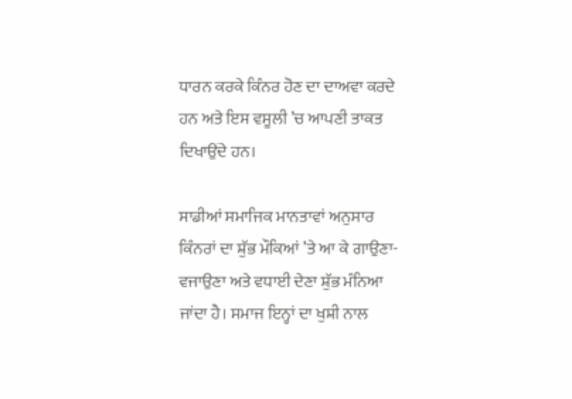ਧਾਰਨ ਕਰਕੇ ਕਿੰਨਰ ਹੋਣ ਦਾ ਦਾਅਵਾ ਕਰਦੇ ਹਨ ਅਤੇ ਇਸ ਵਸੂਲੀ ’ਚ ਆਪਣੀ ਤਾਕਤ ਦਿਖਾਉਂਦੇ ਹਨ।

ਸਾਡੀਆਂ ਸਮਾਜਿਕ ਮਾਨਤਾਵਾਂ ਅਨੁਸਾਰ ਕਿੰਨਰਾਂ ਦਾ ਸ਼ੁੱਭ ਮੌਕਿਆਂ ’ਤੇ ਆ ਕੇ ਗਾਉਣਾ-ਵਜਾਉਣਾ ਅਤੇ ਵਧਾਈ ਦੇਣਾ ਸ਼ੁੱਭ ਮੰਨਿਆ ਜਾਂਦਾ ਹੈ। ਸਮਾਜ ਇਨ੍ਹਾਂ ਦਾ ਖੁਸ਼ੀ ਨਾਲ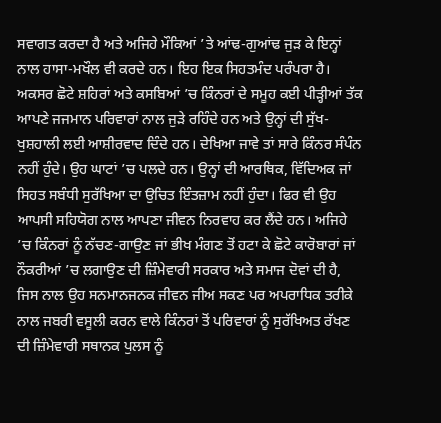ਸਵਾਗਤ ਕਰਦਾ ਹੈ ਅਤੇ ਅਜਿਹੇ ਮੌਕਿਆਂ ’ਤੇ ਆਂਢ-ਗੁਆਂਢ ਜੁੜ ਕੇ ਇਨ੍ਹਾਂ ਨਾਲ ਹਾਸਾ-ਮਖੌਲ ਵੀ ਕਰਦੇ ਹਨ। ਇਹ ਇਕ ਸਿਹਤਮੰਦ ਪਰੰਪਰਾ ਹੈ। ਅਕਸਰ ਛੋਟੇ ਸ਼ਹਿਰਾਂ ਅਤੇ ਕਸਬਿਆਂ ’ਚ ਕਿੰਨਰਾਂ ਦੇ ਸਮੂਹ ਕਈ ਪੀੜ੍ਹੀਆਂ ਤੱਕ ਆਪਣੇ ਜਜਮਾਨ ਪਰਿਵਾਰਾਂ ਨਾਲ ਜੁੜੇ ਰਹਿੰਦੇ ਹਨ ਅਤੇ ਉਨ੍ਹਾਂ ਦੀ ਸੁੱਖ-ਖੁਸ਼ਹਾਲੀ ਲਈ ਆਸ਼ੀਰਵਾਦ ਦਿੰਦੇ ਹਨ। ਦੇਖਿਆ ਜਾਵੇ ਤਾਂ ਸਾਰੇ ਕਿੰਨਰ ਸੰਪੰਨ ਨਹੀਂ ਹੁੰਦੇ। ਉਹ ਘਾਟਾਂ ’ਚ ਪਲਦੇ ਹਨ। ਉਨ੍ਹਾਂ ਦੀ ਆਰਥਿਕ, ਵਿੱਦਿਅਕ ਜਾਂ ਸਿਹਤ ਸਬੰਧੀ ਸੁਰੱਖਿਆ ਦਾ ਉਚਿਤ ਇੰਤਜ਼ਾਮ ਨਹੀਂ ਹੁੰਦਾ। ਫਿਰ ਵੀ ਉਹ ਆਪਸੀ ਸਹਿਯੋਗ ਨਾਲ ਆਪਣਾ ਜੀਵਨ ਨਿਰਵਾਹ ਕਰ ਲੈਂਦੇ ਹਨ। ਅਜਿਹੇ ’ਚ ਕਿੰਨਰਾਂ ਨੂੰ ਨੱਚਣ-ਗਾਉਣ ਜਾਂ ਭੀਖ ਮੰਗਣ ਤੋਂ ਹਟਾ ਕੇ ਛੋਟੇ ਕਾਰੋਬਾਰਾਂ ਜਾਂ ਨੌਕਰੀਆਂ ’ਚ ਲਗਾਉਣ ਦੀ ਜ਼ਿੰਮੇਵਾਰੀ ਸਰਕਾਰ ਅਤੇ ਸਮਾਜ ਦੋਵਾਂ ਦੀ ਹੈ, ਜਿਸ ਨਾਲ ਉਹ ਸਨਮਾਨਜਨਕ ਜੀਵਨ ਜੀਅ ਸਕਣ ਪਰ ਅਪਰਾਧਿਕ ਤਰੀਕੇ ਨਾਲ ਜਬਰੀ ਵਸੂਲੀ ਕਰਨ ਵਾਲੇ ਕਿੰਨਰਾਂ ਤੋਂ ਪਰਿਵਾਰਾਂ ਨੂੰ ਸੁਰੱਖਿਅਤ ਰੱਖਣ ਦੀ ਜ਼ਿੰਮੇਵਾਰੀ ਸਥਾਨਕ ਪੁਲਸ ਨੂੰ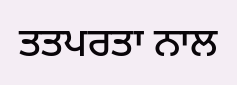ਤਤਪਰਤਾ ਨਾਲ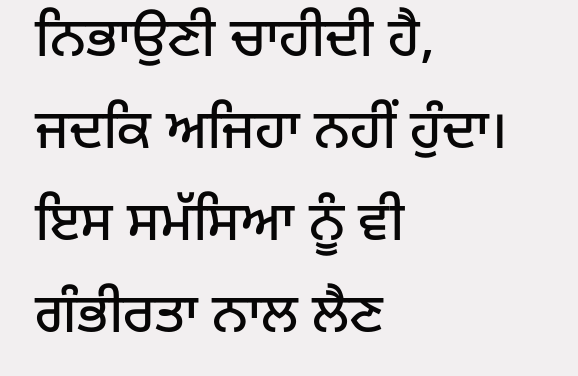ਨਿਭਾਉਣੀ ਚਾਹੀਦੀ ਹੈ, ਜਦਕਿ ਅਜਿਹਾ ਨਹੀਂ ਹੁੰਦਾ। ਇਸ ਸਮੱਸਿਆ ਨੂੰ ਵੀ ਗੰਭੀਰਤਾ ਨਾਲ ਲੈਣ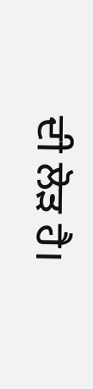ਦੀ ਲੋੜ ਹੈ।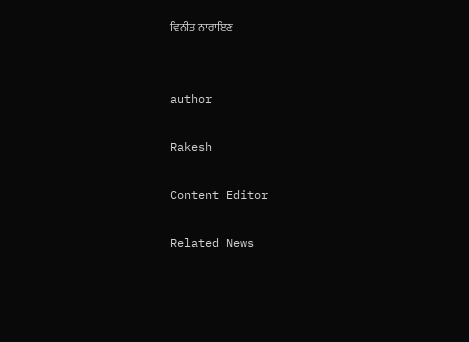ਵਿਨੀਤ ਨਾਰਾਇਣ


author

Rakesh

Content Editor

Related News